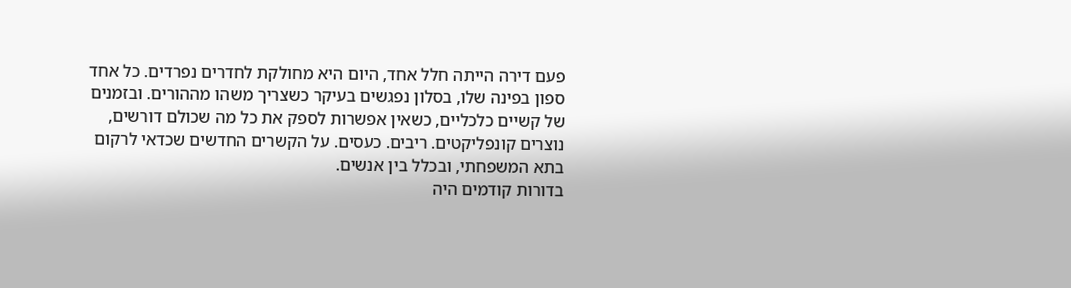פעם דירה הייתה חלל אחד, היום היא מחולקת לחדרים נפרדים. כל אחד ספון בפינה שלו, בסלון נפגשים בעיקר כשצריך משהו מההורים. ובזמנים של קשיים כלכליים, כשאין אפשרות לספק את כל מה שכולם דורשים, נוצרים קונפליקטים. ריבים. כעסים. על הקשרים החדשים שכדאי לרקום בתא המשפחתי, ובכלל בין אנשים.
בדורות קודמים היה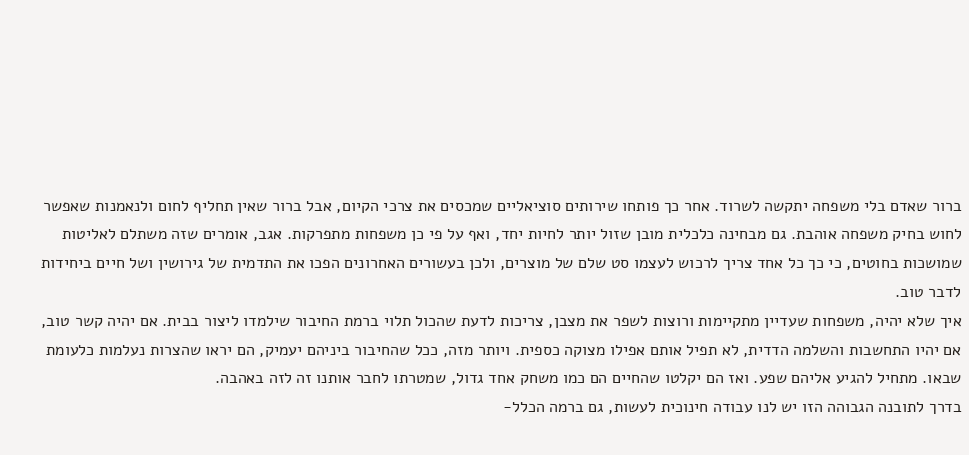ברור שאדם בלי משפחה יתקשה לשרוד. אחר כך פותחו שירותים סוציאליים שמכסים את צרכי הקיום, אבל ברור שאין תחליף לחום ולנאמנות שאפשר לחוש בחיק משפחה אוהבת. גם מבחינה כלכלית מובן שזול יותר לחיות יחד, ואף על פי כן משפחות מתפרקות. אגב, אומרים שזה משתלם לאליטות שמושכות בחוטים, כי כך כל אחד צריך לרכוש לעצמו סט שלם של מוצרים, ולכן בעשורים האחרונים הפכו את התדמית של גירושין ושל חיים ביחידות לדבר טוב.
איך שלא יהיה, משפחות שעדיין מתקיימות ורוצות לשפר את מצבן, צריכות לדעת שהכול תלוי ברמת החיבור שילמדו ליצור בבית. אם יהיה קשר טוב, אם יהיו התחשבות והשלמה הדדית, לא תפיל אותם אפילו מצוקה כספית. ויותר מזה, ככל שהחיבור ביניהם יעמיק, הם יראו שהצרות נעלמות כלעומת שבאו. מתחיל להגיע אליהם שפע. ואז הם יקלטו שהחיים הם כמו משחק אחד גדול, שמטרתו לחבר אותנו זה לזה באהבה.
בדרך לתובנה הגבוהה הזו יש לנו עבודה חינוכית לעשות, גם ברמה הכלל-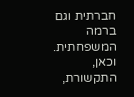חברתית וגם ברמה המשפחתית. וכאן, התקשורת,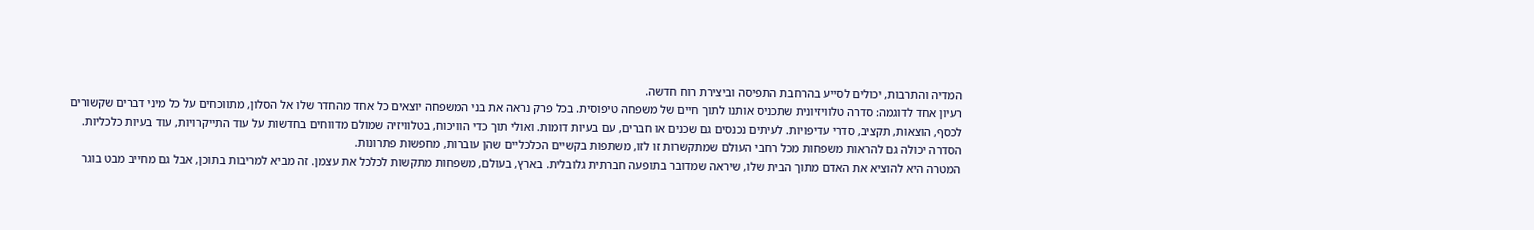המדיה והתרבות, יכולים לסייע בהרחבת התפיסה וביצירת רוח חדשה.
רעיון אחד לדוגמה: סדרה טלוויזיונית שתכניס אותנו לתוך חיים של משפחה טיפוסית. בכל פרק נראה את בני המשפחה יוצאים כל אחד מהחדר שלו אל הסלון, מתווכחים על כל מיני דברים שקשורים לכסף, הוצאות, תקציב, סדרי עדיפויות. לעיתים נכנסים גם שכנים או חברים, עם בעיות דומות. ואולי תוך כדי הוויכוח, בטלוויזיה שמולם מדווחים בחדשות על עוד התייקרויות, עוד בעיות כלכליות. הסדרה יכולה גם להראות משפחות מכל רחבי העולם שמתקשרות זו לזו, משתפות בקשיים הכלכליים שהן עוברות, מחפשות פתרונות.
המטרה היא להוציא את האדם מתוך הבית שלו, שיראה שמדובר בתופעה חברתית גלובלית. בארץ, בעולם, משפחות מתקשות לכלכל את עצמן. זה מביא למריבות בתוכן, אבל גם מחייב מבט בוגר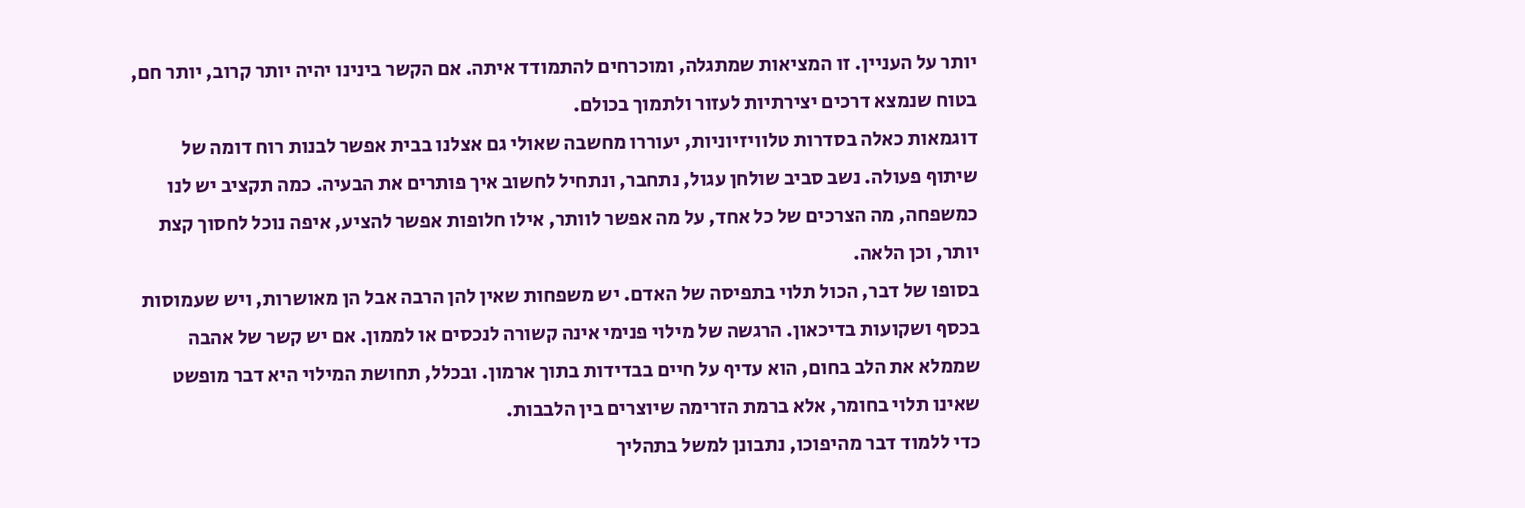יותר על העניין. זו המציאות שמתגלה, ומוכרחים להתמודד איתה. אם הקשר בינינו יהיה יותר קרוב, יותר חם, בטוח שנמצא דרכים יצירתיות לעזור ולתמוך בכולם.
דוגמאות כאלה בסדרות טלוויזיוניות, יעוררו מחשבה שאולי גם אצלנו בבית אפשר לבנות רוח דומה של שיתוף פעולה. נשב סביב שולחן עגול, נתחבר, ונתחיל לחשוב איך פותרים את הבעיה. כמה תקציב יש לנו כמשפחה, מה הצרכים של כל אחד, על מה אפשר לוותר, אילו חלופות אפשר להציע, איפה נוכל לחסוך קצת יותר, וכן הלאה.
בסופו של דבר, הכול תלוי בתפיסה של האדם. יש משפחות שאין להן הרבה אבל הן מאושרות, ויש שעמוסות בכסף ושקועות בדיכאון. הרגשה של מילוי פנימי אינה קשורה לנכסים או לממון. אם יש קשר של אהבה שממלא את הלב בחום, הוא עדיף על חיים בבדידות בתוך ארמון. ובכלל, תחושת המילוי היא דבר מופשט שאינו תלוי בחומר, אלא ברמת הזרימה שיוצרים בין הלבבות.
כדי ללמוד דבר מהיפוכו, נתבונן למשל בתהליך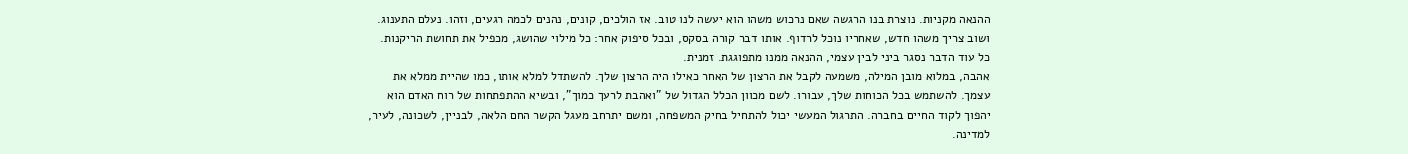ההנאה מקניות. נוצרת בנו הרגשה שאם נרכוש משהו הוא יעשה לנו טוב. אז הולכים, קונים, נהנים לכמה רגעים, וזהו. נעלם התענוג. ושוב צריך משהו חדש, שאחריו נוכל לרדוף. אותו דבר קורה בסקס, ובכל סיפוק אחר: כל מילוי שהושג, מכפיל את תחושת הריקנות. כל עוד הדבר נסגר ביני לבין עצמי, ההנאה ממנו מתפוגגת. זמנית.
אהבה, במלוא מובן המילה, משמעה לקבל את הרצון של האחר כאילו היה הרצון שלך. להשתדל למלא אותו, כמו שהיית ממלא את עצמך. להשתמש בכל הכוחות שלך, עבורו. לשם מכוון הכלל הגדול של "ואהבת לרעך כמוך", ובשיא ההתפתחות של רוח האדם הוא יהפוך לקוד החיים בחברה. התרגול המעשי יכול להתחיל בחיק המשפחה, ומשם יתרחב מעגל הקשר החם הלאה, לבניין, לשכונה, לעיר, למדינה.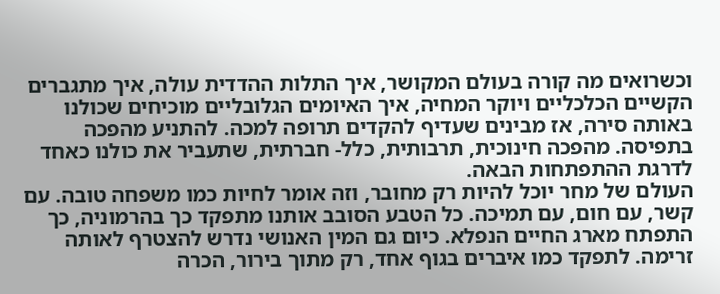וכשרואים מה קורה בעולם המקושר, איך התלות ההדדית עולה, איך מתגברים הקשיים הכלכליים ויוקר המחיה, איך האיומים הגלובליים מוכיחים שכולנו באותה סירה, אז מבינים שעדיף להקדים תרופה למכה. להתניע מהפכה בתפיסה. מהפכה חינוכית, תרבותית, כלל- חברתית, שתעביר את כולנו כאחד לדרגת ההתפתחות הבאה.
העולם של מחר יוכל להיות רק מחובר, וזה אומר לחיות כמו משפחה טובה. עם קשר, עם חום, עם תמיכה. כל הטבע הסובב אותנו מתפקד כך בהרמוניה, כך התפתח מארג החיים הנפלא. כיום גם המין האנושי נדרש להצטרף לאותה זרימה. לתפקד כמו איברים בגוף אחד, רק מתוך בירור, הכרה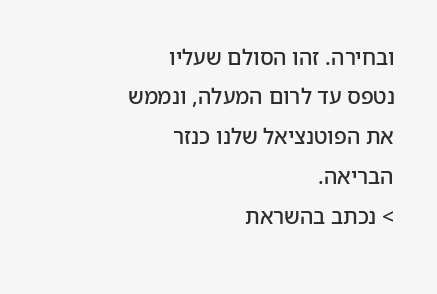ובחירה. זהו הסולם שעליו נטפס עד לרום המעלה, ונממש את הפוטנציאל שלנו כנזר הבריאה.
> נכתב בהשראת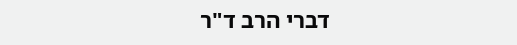דברי הרב ד"ר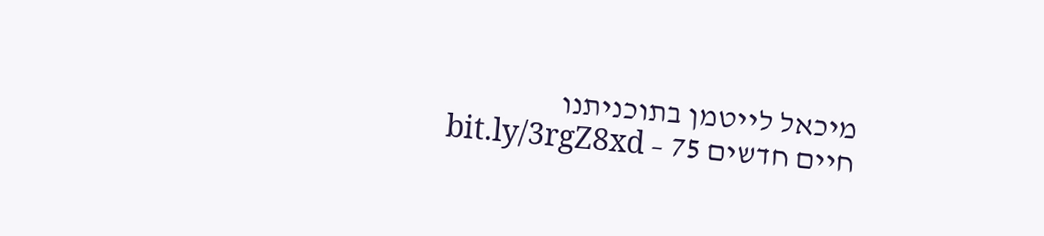מיכאל לייטמן בתוכניתנו
חיים חדשים 75 – bit.ly/3rgZ8xd